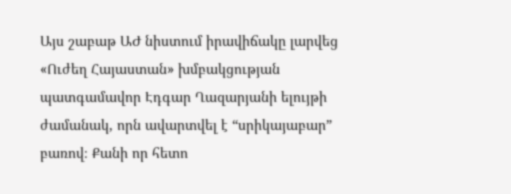Այս շաբաթ ԱԺ նիստում իրավիճակը լարվեց «Ուժեղ Հայաստան» խմբակցության պատգամավոր Էդգար Ղազարյանի ելույթի ժամանակ, որն ավարտվել է “սրիկայաբար” բառով։ Քանի որ հետո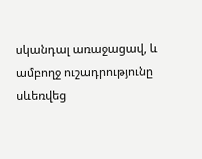սկանդալ առաջացավ, և ամբողջ ուշադրությունը սևեռվեց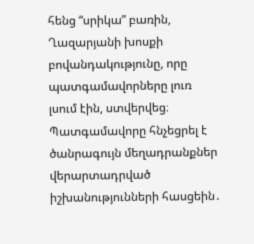հենց “սրիկա” բառին, Ղազարյանի խոսքի բովանդակությունը, որը պատգամավորները լուռ լսում էին, ստվերվեց։
Պատգամավորը հնչեցրել է ծանրագույն մեղադրանքներ վերարտադրված իշխանությունների հասցեին․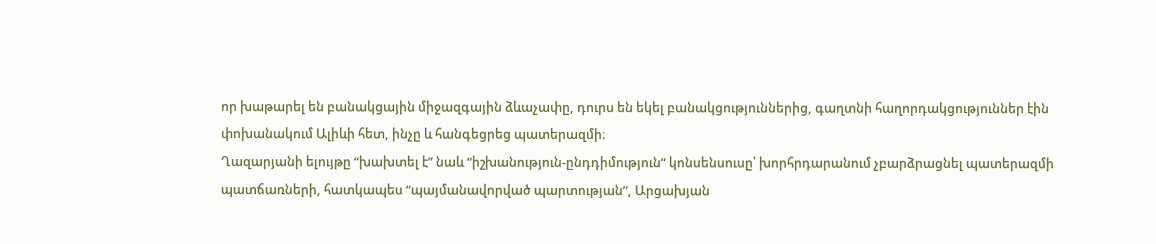որ խաթարել են բանակցային միջազգային ձևաչափը, դուրս են եկել բանակցություններից, գաղտնի հաղորդակցություններ էին փոխանակում Ալիևի հետ, ինչը և հանգեցրեց պատերազմի։
Ղազարյանի ելույթը “խախտել է” նաև “իշխանություն-ընդդիմություն” կոնսենսուսը՝ խորհրդարանում չբարձրացնել պատերազմի պատճառների, հատկապես “պայմանավորված պարտության”, Արցախյան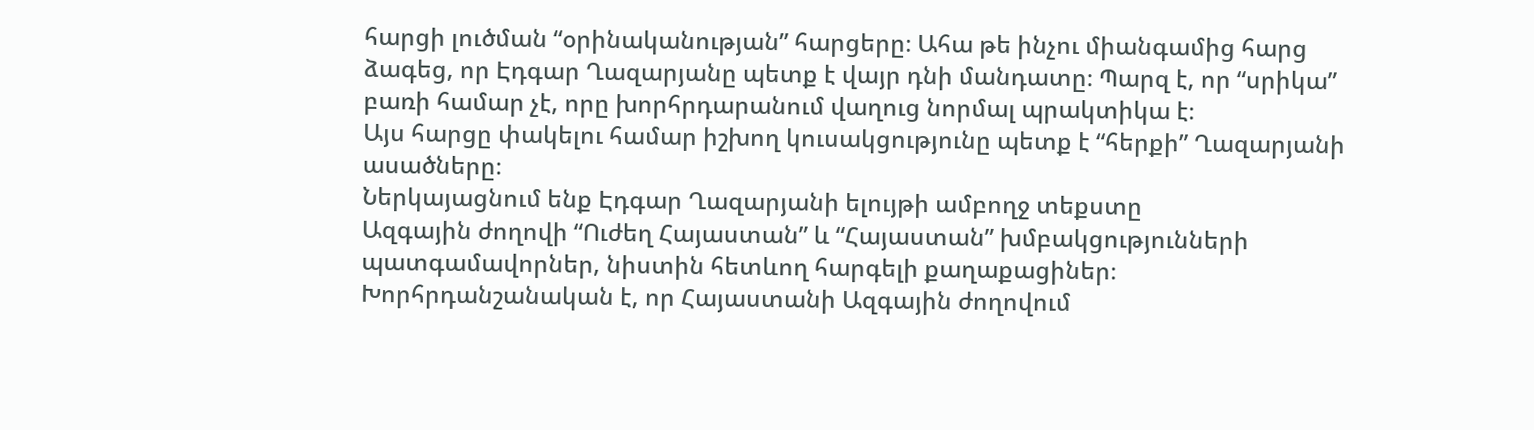հարցի լուծման “օրինականության” հարցերը։ Ահա թե ինչու միանգամից հարց ձագեց, որ Էդգար Ղազարյանը պետք է վայր դնի մանդատը։ Պարզ է, որ “սրիկա” բառի համար չէ, որը խորհրդարանում վաղուց նորմալ պրակտիկա է։
Այս հարցը փակելու համար իշխող կուսակցությունը պետք է “հերքի” Ղազարյանի ասածները։
Ներկայացնում ենք Էդգար Ղազարյանի ելույթի ամբողջ տեքստը
Ազգային ժողովի “Ուժեղ Հայաստան” և “Հայաստան” խմբակցությունների պատգամավորներ, նիստին հետևող հարգելի քաղաքացիներ։
Խորհրդանշանական է, որ Հայաստանի Ազգային ժողովում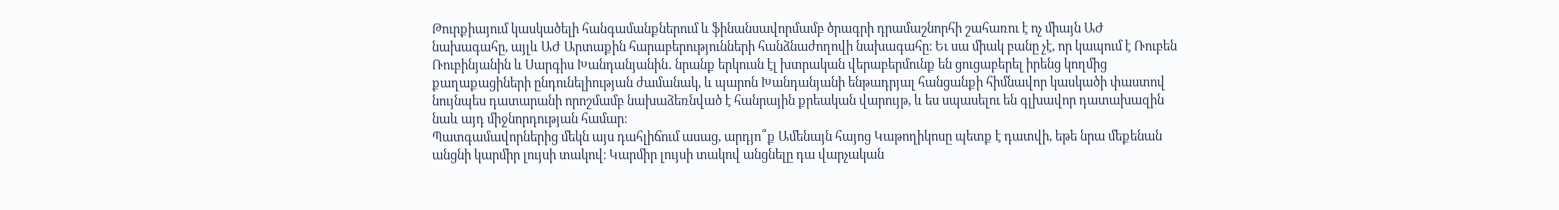Թուրքիայում կասկածելի հանգամանքներում և ֆինանսավորմամբ ծրագրի դրամաշնորհի շահառու է ոչ միայն ԱԺ նախագահը, այլև ԱԺ Արտաքին հարաբերությունների հանձնաժողովի նախագահը։ Եւ սա միակ բանը չէ, որ կապում է Ռուբեն Ռուբինյանին և Սարգիս Խանդանյանին․ նրանք երկուսն էլ խտրական վերաբերմունք են ցուցաբերել իրենց կողմից քաղաքացիների ընդունելիության ժամանակ, և պարոն Խանդանյանի ենթադրյալ հանցանքի հիմնավոր կասկածի փաստով նույնպես դատարանի որոշմամբ նախաձեռնված է հանրային քրեական վարույթ, և ես սպասելու են գլխավոր դատախազին նաև այդ միջնորդության համար։
Պատգամավորներից մեկն այս դահլիճում ասաց, արդյո՞ք Ամենայն հայոց Կաթողիկոսը պետք է դատվի, եթե նրա մեքենան անցնի կարմիր լույսի տակով։ Կարմիր լույսի տակով անցնելը դա վարչական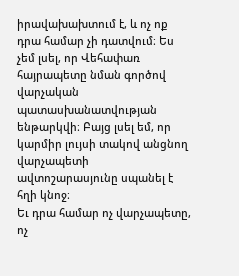իրավախախտում է, և ոչ ոք դրա համար չի դատվում։ Ես չեմ լսել, որ Վեհափառ հայրապետը նման գործով վարչական պատասխանատվության ենթարկվի։ Բայց լսել եմ, որ կարմիր լույսի տակով անցնող վարչապետի ավտոշարասյունը սպանել է հղի կնոջ։
Եւ դրա համար ոչ վարչապետը, ոչ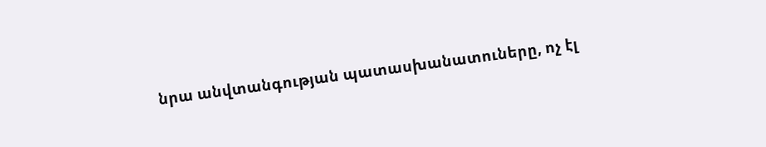նրա անվտանգության պատասխանատուները, ոչ էլ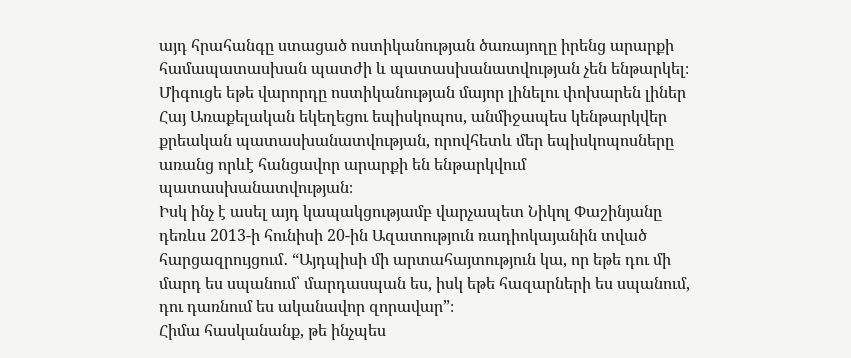այդ հրահանգը ստացած ոստիկանության ծառայողը իրենց արարքի համապատասխան պատժի և պատասխանատվության չեն ենթարկել։ Միգուցե եթե վարորդը ոստիկանության մայոր լինելու փոխարեն լիներ Հայ Առաքելական եկեղեցու եպիսկոպոս, անմիջապես կենթարկվեր քրեական պատասխանատվության, որովհետև մեր եպիսկոպոսները առանց որևէ հանցավոր արարքի են ենթարկվում պատասխանատվության։
Իսկ ինչ է ասել այդ կապակցությամբ վարչապետ Նիկոլ Փաշինյանը դեռևս 2013-ի հունիսի 20-ին Ազատություն ռադիոկայանին տված հարցազրույցում․ “Այդպիսի մի արտահայտություն կա, որ եթե դու մի մարդ ես սպանում՝ մարդասպան ես, իսկ եթե հազարների ես սպանում, դու դառնում ես ականավոր զորավար”։
Հիմա հասկանանք, թե ինչպես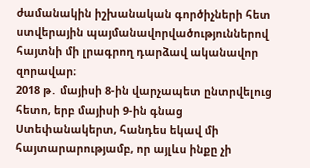ժամանակին իշխանական գործիչների հետ ստվերային պայմանավորվածություններով հայտնի մի լրագրող դարձավ ականավոր զորավար։
2018 թ․ մայիսի 8-ին վարչապետ ընտրվելուց հետո, երբ մայիսի 9-ին գնաց Ստեփանակերտ, հանդես եկավ մի հայտարարությամբ, որ այլևս ինքը չի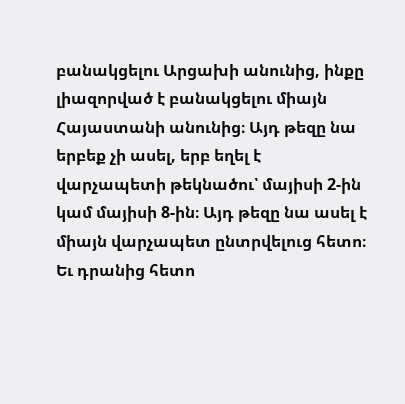բանակցելու Արցախի անունից, ինքը լիազորված է բանակցելու միայն Հայաստանի անունից։ Այդ թեզը նա երբեք չի ասել, երբ եղել է վարչապետի թեկնածու՝ մայիսի 2-ին կամ մայիսի 8-ին։ Այդ թեզը նա ասել է միայն վարչապետ ընտրվելուց հետո։ Եւ դրանից հետո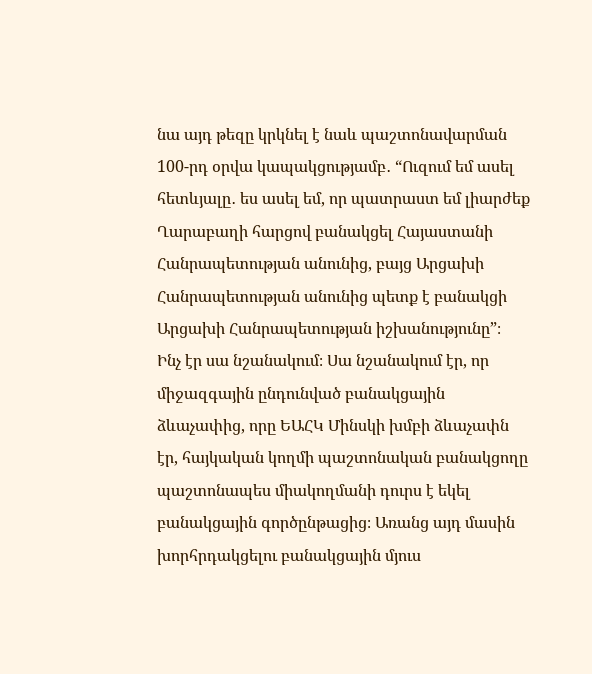նա այդ թեզը կրկնել է նաև պաշտոնավարման 100-րդ օրվա կապակցությամբ․ “Ուզում եմ ասել հետևյալը․ ես ասել եմ, որ պատրաստ եմ լիարժեք Ղարաբաղի հարցով բանակցել Հայաստանի Հանրապետության անունից, բայց Արցախի Հանրապետության անունից պետք է բանակցի Արցախի Հանրապետության իշխանությունը”։
Ինչ էր սա նշանակում։ Սա նշանակում էր, որ միջազգային ընդունված բանակցային ձևաչափից, որը ԵԱՀԿ Մինսկի խմբի ձևաչափն էր, հայկական կողմի պաշտոնական բանակցողը պաշտոնապես միակողմանի դուրս է եկել բանակցային գործընթացից։ Առանց այդ մասին խորհրդակցելու բանակցային մյուս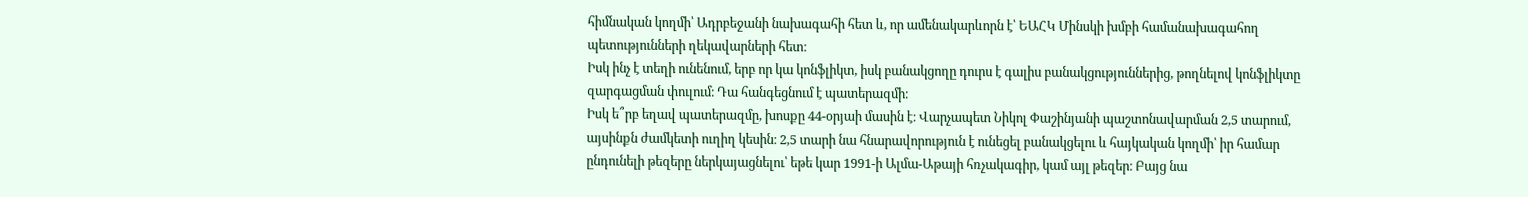հիմնական կողմի՝ Ադրբեջանի նախագահի հետ և, որ ամենակարևորն է՝ ԵԱՀԿ Մինսկի խմբի համանախագահող պետությունների ղեկավարների հետ։
Իսկ ինչ է տեղի ունենում, երբ որ կա կոնֆլիկտ, իսկ բանակցողը դուրս է գալիս բանակցություններից, թողնելով կոնֆլիկտը զարգացման փուլում։ Դա հանգեցնում է պատերազմի։
Իսկ ե՞րբ եղավ պատերազմը, խոսքը 44-օրյաի մասին է։ Վարչապետ Նիկոլ Փաշինյանի պաշտոնավարման 2,5 տարում, այսինքն ժամկետի ուղիղ կեսին։ 2,5 տարի նա հնարավորություն է ունեցել բանակցելու և հայկական կողմի՝ իր համար ընդունելի թեզերը ներկայացնելու՝ եթե կար 1991-ի Ալմա-Աթայի հռչակագիր, կամ այլ թեզեր։ Բայց նա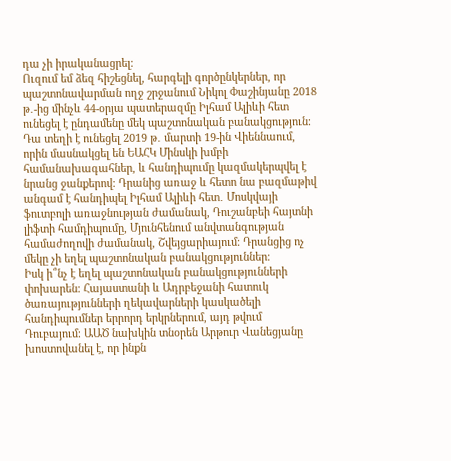դա չի իրականացրել։
Ուզում եմ ձեզ հիշեցնել, հարգելի գործընկերներ, որ պաշտոնավարման ողջ շրջանում Նիկոլ Փաշինյանը 2018 թ․-ից մինչև 44-օրյա պատերազմը Իլհամ Ալիևի հետ ունեցել է ընդամենը մեկ պաշտոնական բանակցություն։ Դա տեղի է ունեցել 2019 թ․ մարտի 19-ին Վիեննաում, որին մասնակցել են ԵԱՀԿ Մինսկի խմբի համանախագահներ, և հանդիպումը կազմակերպվել է նրանց ջանքերով։ Դրանից առաջ և հետո նա բազմաթիվ անգամ է հանդիպել Իլհամ Ալիևի հետ․ Մոսկվայի ֆուտբոլի առաջնության ժամանակ, Դուշանբեի հայտնի լիֆտի համդիպումը, Մյունհենում անվտանգության համաժողովի ժամանակ, Շվեյցարիայում։ Դրանցից ոչ մեկը չի եղել պաշտոնական բանակցություններ։
Իսկ ի՞նչ է եղել պաշտոնական բանակցությունների փոխարեն։ Հայաստանի և Ադրբեջանի հատուկ ծառայությունների ղեկավարների կասկածելի հանդիպումներ երրորդ երկրներում, այդ թվում Դուբայում։ ԱԱԾ նախկին տնօրեն Արթուր Վանեցյանը խոստովանել է, որ ինքն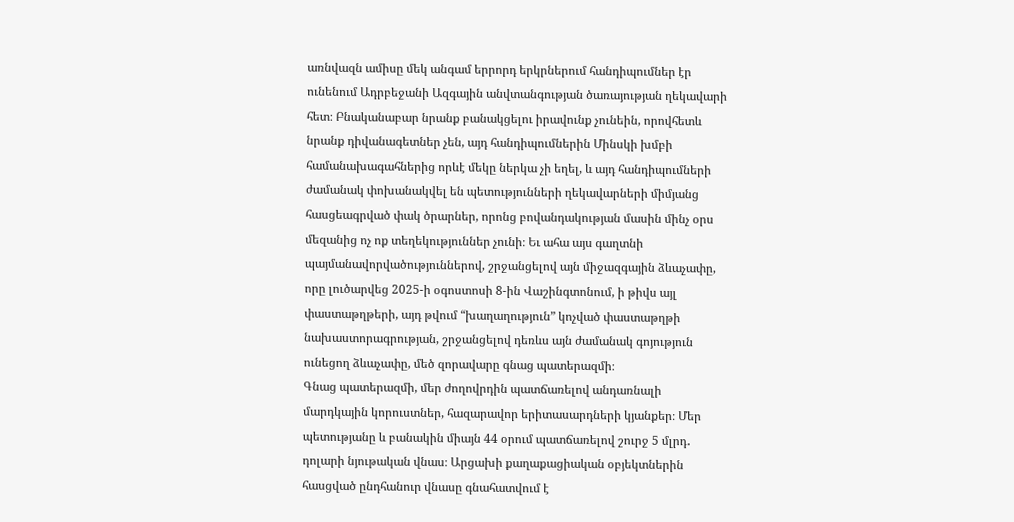առնվազն ամիսը մեկ անգամ երրորդ երկրներում հանդիպումներ էր ունենում Ադրբեջանի Ազգային անվտանգության ծառայության ղեկավարի հետ։ Բնականաբար նրանք բանակցելու իրավունք չունեին, որովհետև նրանք դիվանագետներ չեն, այդ հանդիպումներին Մինսկի խմբի համանախագահներից որևէ մեկը ներկա չի եղել, և այդ հանդիպումների ժամանակ փոխանակվել են պետությունների ղեկավարների միմյանց հասցեագրված փակ ծրարներ, որոնց բովանդակության մասին մինչ օրս մեզանից ոչ ոք տեղեկություններ չունի։ Եւ ահա այս գաղտնի պայմանավորվածություններով, շրջանցելով այն միջազգային ձևաչափը, որը լուծարվեց 2025-ի օգոստոսի 8-ին Վաշինգտոնում, ի թիվս այլ փաստաթղթերի, այդ թվում “խաղաղություն” կոչված փաստաթղթի նախաստորագրության, շրջանցելով դեռևս այն ժամանակ գոյություն ունեցող ձևաչափը, մեծ զորավարը գնաց պատերազմի։
Գնաց պատերազմի, մեր ժողովրդին պատճառելով անդառնալի մարդկային կորուստներ, հազարավոր երիտասարդների կյանքեր։ Մեր պետությանը և բանակին միայն 44 օրում պատճառելով շուրջ 5 մլրդ․ դոլարի նյութական վնաս։ Արցախի քաղաքացիական օբյեկտներին հասցված ընդհանուր վնասը գնահատվում է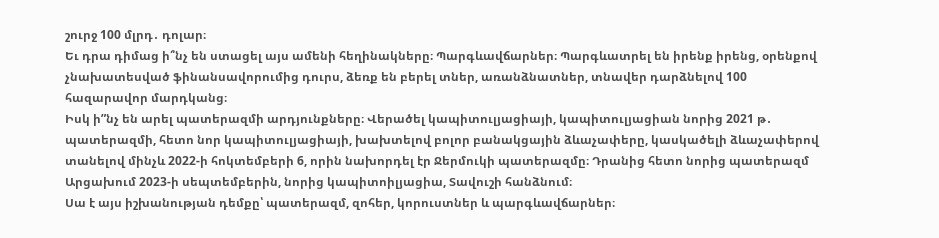շուրջ 100 մլրդ․ դոլար։
Եւ դրա դիմաց ի՞նչ են ստացել այս ամենի հեղինակները։ Պարգևավճարներ։ Պարգևատրել են իրենք իրենց, օրենքով չնախատեսված ֆինանսավորումից դուրս, ձեռք են բերել տներ, առանձնատներ, տնավեր դարձնելով 100 հազարավոր մարդկանց։
Իսկ ի”նչ են արել պատերազմի արդյունքները։ Վերածել կապիտուլյացիայի, կապիտուլյացիան նորից 2021 թ․ պատերազմի, հետո նոր կապիտուլյացիայի, խախտելով բոլոր բանակցային ձևաչափերը, կասկածելի ձևաչափերով տանելով մինչև 2022-ի հոկտեմբերի 6, որին նախորդել էր Ջերմուկի պատերազմը։ Դրանից հետո նորից պատերազմ Արցախում 2023-ի սեպտեմբերին, նորից կապիտոիլյացիա, Տավուշի հանձնում։
Սա է այս իշխանության դեմքը՝ պատերազմ, զոհեր, կորուստներ և պարգևավճարներ։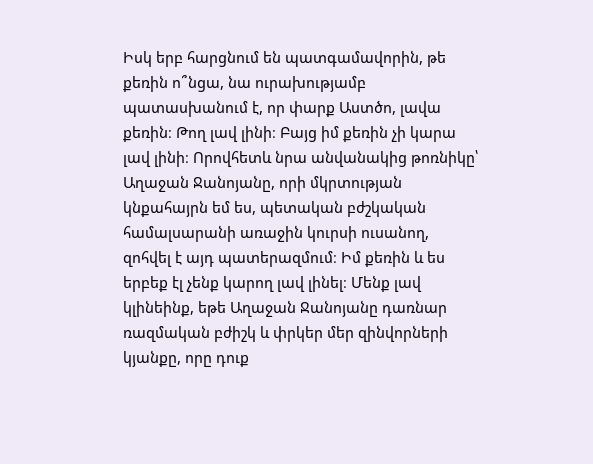Իսկ երբ հարցնում են պատգամավորին, թե քեռին ո՞նցա, նա ուրախությամբ պատասխանում է, որ փարք Աստծո, լավա քեռին։ Թող լավ լինի։ Բայց իմ քեռին չի կարա լավ լինի։ Որովհետև նրա անվանակից թոռնիկը՝ Աղաջան Ջանոյանը, որի մկրտության կնքահայրն եմ ես, պետական բժշկական համալսարանի առաջին կուրսի ուսանող, զոհվել է այդ պատերազմում։ Իմ քեռին և ես երբեք էլ չենք կարող լավ լինել։ Մենք լավ կլինեինք, եթե Աղաջան Ջանոյանը դառնար ռազմական բժիշկ և փրկեր մեր զինվորների կյանքը, որը դուք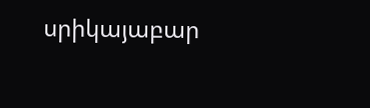սրիկայաբար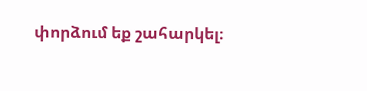փորձում եք շահարկել։